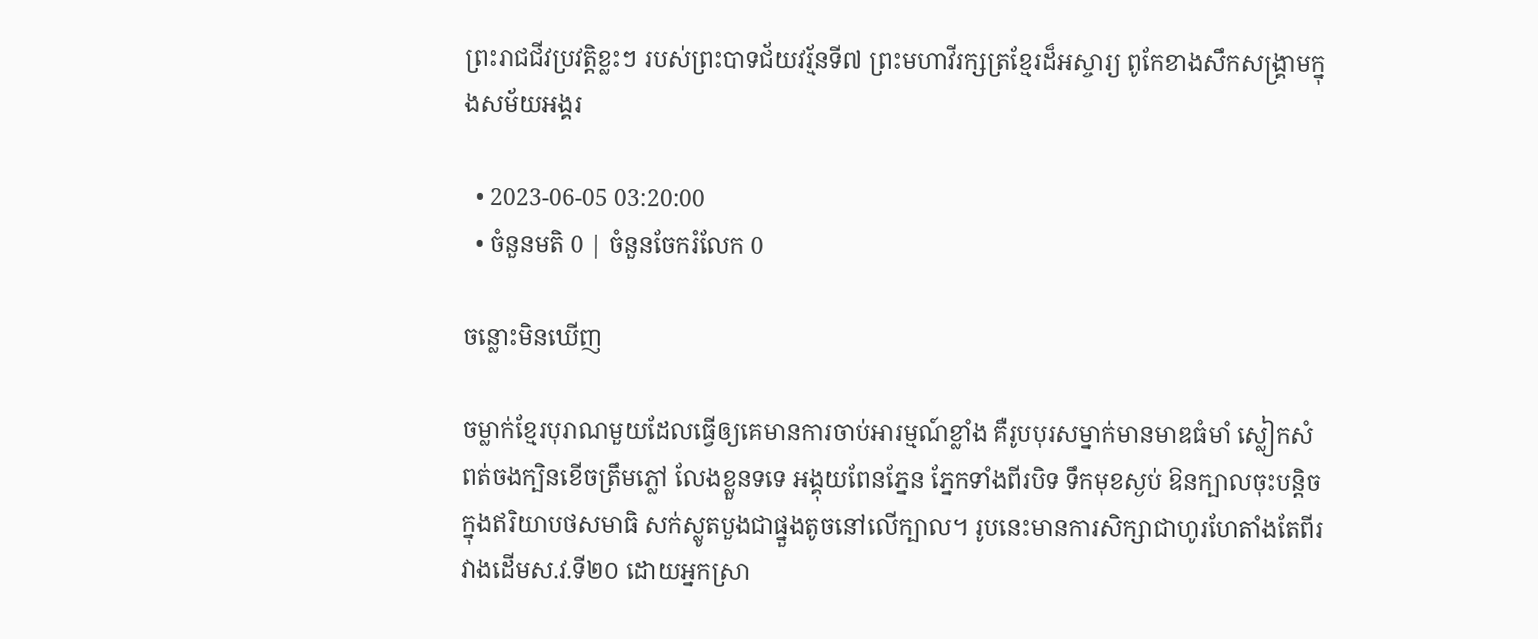ព្រះរាជជីវប្រវត្តិខ្លះៗ របស់ព្រះបាទជ័យវរ្ម័នទី៧ ព្រះមហាវីរក្សត្រខ្មែរដ៏អស្ចារ្យ ពូកែខាងសឹកសង្រ្គាមក្នុងសម័យអង្គរ

  • 2023-06-05 03:20:00
  • ចំនួនមតិ 0 | ចំនួនចែករំលែក 0

ចន្លោះមិនឃើញ

ចម្លាក់ខ្មែរបុរាណមួយដែលធ្វើឲ្យគេមានការចាប់អារម្មណ៍ខ្លាំង គឺរូបបុរសម្នាក់មានមាឌធំមាំ ស្លៀកសំពត់ចងក្បិនខើចត្រឹមភ្លៅ លែងខ្លួនទទេ អង្គុយពែនភ្នែន ភ្នែកទាំងពីរបិទ ទឹកមុខស្ងប់ ឱនក្បាលចុះបន្តិច ក្នុងឥរិយាបថសមាធិ សក់ស្លូតបួងជាផ្នួងតូចនៅលើក្បាល។ រូបនេះមានការសិក្សាជាហូរហែតាំងតែពីរវាងដើមស.វ.ទី២០ ដោយអ្នកស្រា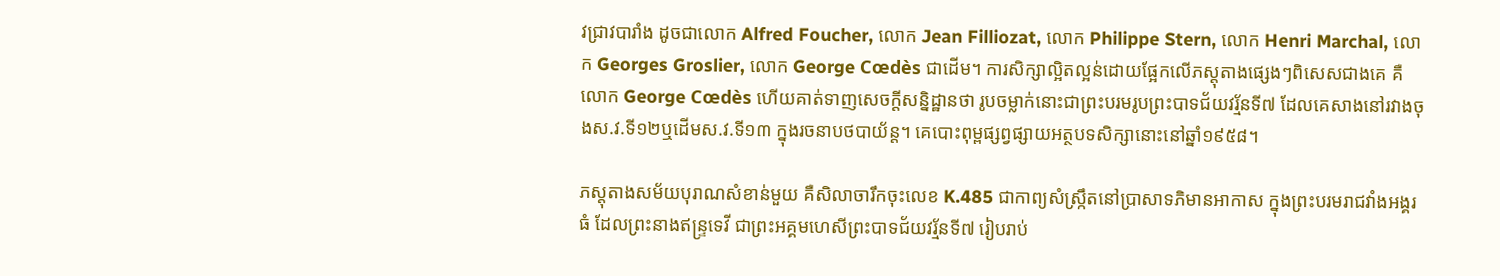វជ្រាវបារាំង ដូចជាលោក Alfred Foucher, លោក Jean Filliozat, លោក Philippe Stern, លោក Henri Marchal, លោក Georges Groslier, លោក George Cœdès ជាដើម។ ការសិក្សាល្អិតល្អន់ដោយផ្អែកលើភស្តុតាងផ្សេងៗពិសេសជាងគេ គឺលោក George Cœdès ហើយគាត់ទាញសេចក្តីសន្និដ្ឋានថា រូបចម្លាក់នោះជាព្រះបរមរូបព្រះបាទជ័យវរ្ម័នទី៧ ដែលគេសាងនៅរវាងចុងស.វ.ទី១២ឬដើមស.វ.ទី១៣ ក្នុងរចនាបថបាយ័ន្ត។ គេបោះពុម្ពផ្សព្វផ្សាយអត្ថបទសិក្សានោះនៅឆ្នាំ១៩៥៨។

ភស្តុតាងសម័យបុរាណសំខាន់មួយ គឺសិលាចារឹកចុះលេខ K.485 ជាកាព្យសំស្ក្រឹតនៅប្រាសាទភិមានអាកាស ក្នុងព្រះបរមរាជវាំងអង្គរធំ ដែលព្រះនាងឥន្ទ្រទេវី ជាព្រះអគ្គមហេសីព្រះបាទជ័យវរ្ម័នទី៧ រៀបរាប់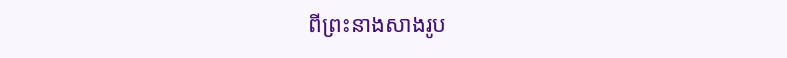ពីព្រះនាងសាងរូប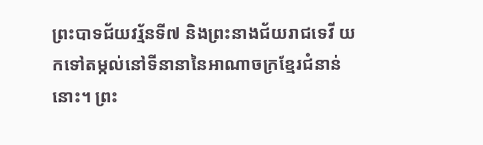ព្រះបាទជ័យវរ្ម័នទី៧ និងព្រះនាងជ័យរាជទេវី យកទៅតម្កល់នៅទីនានានៃអាណាចក្រខ្មែរជំនាន់នោះ។ ព្រះ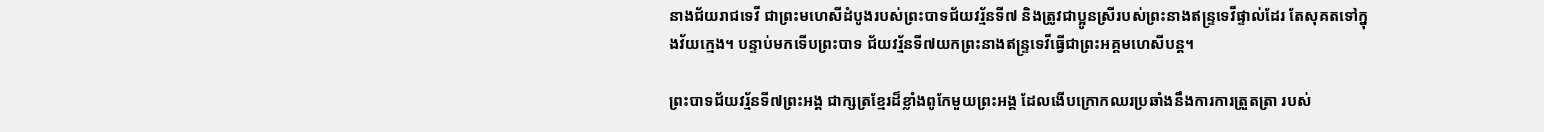នាងជ័យរាជទេវី ជាព្រះមហេសីដំបូងរបស់ព្រះបាទជ័យវរ្ម័នទី៧ និងត្រូវជាប្អូនស្រីរបស់ព្រះនាងឥន្ទ្រទេវីផ្ទាល់ដែរ តែសុគតទៅក្នុងវ័យក្មេង។ បន្ទាប់មកទើបព្រះបាទ ជ័យវរ្ម័នទី៧យកព្រះនាងឥន្ទ្រទេវីធ្វើជាព្រះអគ្គមហេសីបន្ត។

ព្រះបាទជ័យវរ្ម័នទី៧ព្រះអង្គ ជាក្សត្រខ្មែរដ៏ខ្លាំងពូកែមួយព្រះអង្គ ដែលងើបក្រោកឈរប្រឆាំងនឹងការការត្រួតត្រា របស់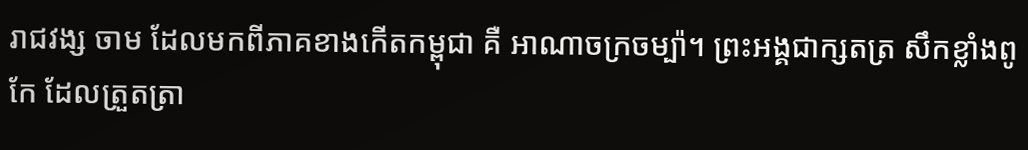រាជវង្ស ចាម ដែលមកពីភាគខាងកើតកម្ពុជា គឺ អាណាចក្រចម្ប៉ា។ ព្រះអង្គជាក្សតត្រ សឹកខ្លាំងពូកែ ដែលត្រួតត្រា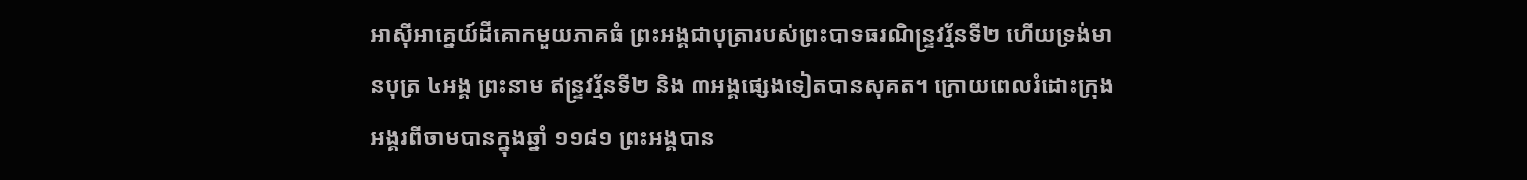អាស៊ីអាគ្នេយ៍ដីគោកមួយភាគធំ ព្រះអង្គជាបុត្រារបស់ព្រះបាទធរណិន្ទ្រវរ្ម័នទី២ ហើយទ្រង់មានបុត្រ ៤អង្គ ព្រះនាម ឥន្ទ្រវរ្ម័នទី២ និង ៣អង្គផ្សេងទៀតបានសុគត។ ក្រោយពេលរំដោះក្រុងអង្គរពីចាមបានក្នុងឆ្នាំ ១១៨១ ព្រះអង្គបាន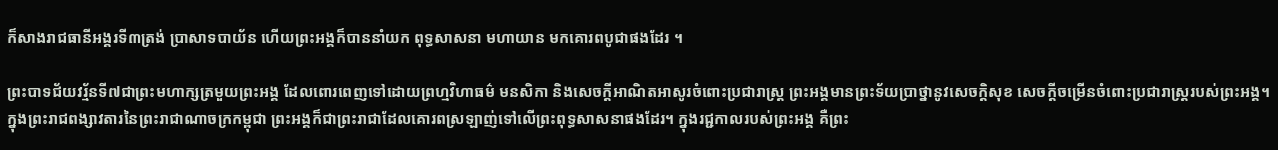ក៏សាងរាជធានីអង្គរទី៣ត្រង់ ប្រាសាទបាយ័ន ហើយព្រះអង្គក៏បាននាំយក ពុទ្ធសាសនា មហាយាន មកគោរពបូជាផងដែរ ។

ព្រះបាទជ័យវរ្ម័នទី៧ជាព្រះមហាក្សត្រមួយព្រះអង្គ ដែលពោរពេញទៅដោយព្រហ្មវិហាធម៌ មនសិកា និងសេចក្តីអាណិតអាសូរចំពោះប្រជារាស្រ្ត ព្រះអង្គមានព្រះទ័យប្រាថ្នានូវសេចក្តិសុខ សេចក្តីចម្រើនចំពោះប្រជារាស្រ្តរបស់ព្រះអង្គ។ ក្នុងព្រះរាជពង្សាវតារនៃព្រះរាជាណាចក្រកម្ពុជា ព្រះអង្គក៏ជាព្រះរាជាដែលគោរពស្រឡាញ់ទៅលើព្រះពុទ្ធសាសនាផងដែរ។ ក្នុងរជ្ជកាលរបស់ព្រះអង្គ គឺព្រះ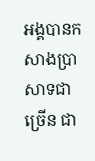អង្គបានកសាងប្រាសាទជាច្រើន ជា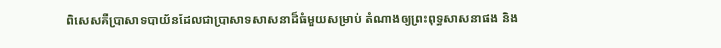ពិសេសគឺប្រាសាទបាយ័នដែលជាប្រាសាទសាសនាដ៏ធំមួយសម្រាប់ តំណាងឲ្យព្រះពុទ្ធសាសនាផង និង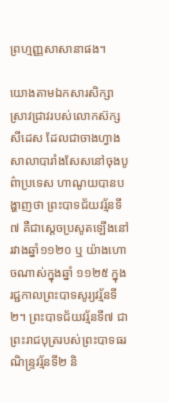ព្រហ្មញ្ញសាសានាផង។

យោងតាមឯកសារសិក្សាស្រាវជ្រាវរបស់លោកស៊ក្ស សីដេស ដែលជាចាងហ្វាងសាលាបារាំងសែសនៅចុងបូព៌ាប្រទេស ហាណូយបានបង្ហាញថា ព្រះបាទជ័យវរ្ម័នទី៧ គឺជាស្តេចប្រសូតឡើងនៅរវាងឆ្នាំ១១២០ ឬ យ៉ាងហោចណាស់ក្នុងឆ្នាំ ១១២៥ ក្នុងរជ្ជកាលព្រះបាទសូរ្យវរ្ម័នទី២។ ព្រះបាទជ័យវរ្ម័នទី៧ ជាព្រះរាជបុត្ររបស់ព្រះបាទធរណិន្ទ្រវរ្ម័នទី២ និ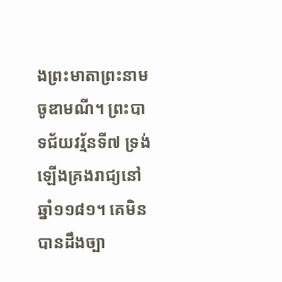ងព្រះមាតាព្រះនាម ចូឌាមណី។ ព្រះបាទជ័យវរ្ម័នទី៧ ទ្រង់ឡើងគ្រងរាជ្យនៅឆ្នាំ១១៨១។ គេមិនបានដឹងច្បា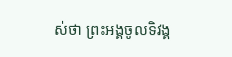ស់ថា ព្រះអង្គចូលទិវង្គ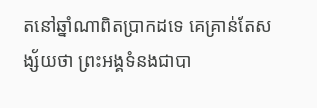តនៅឆ្នាំណាពិតប្រាកដទេ គេគ្រាន់តែសង្ស័យថា ព្រះអង្គទំនងជាបា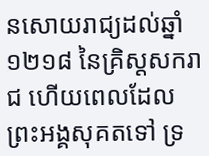នសោយរាជ្យដល់ឆ្នាំ១២១៨ នៃគ្រិស្ដសករាជ ហើយពេលដែលព្រះអង្គសុគតទៅ ទ្រ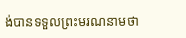ង់បានទទួលព្រះមរណនាមថា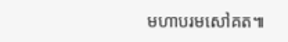មហាបរមសៅគត៕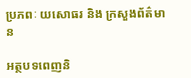ប្រភពៈ យសោធរ និង ក្រសួងព័ត៌មាន

អត្ថបទពេញនិ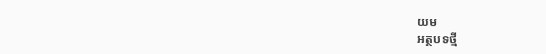យម
អត្ថបទថ្មី